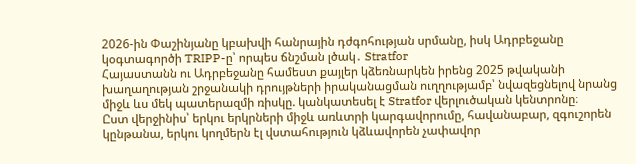2026-ին Փաշինյանը կբախվի հանրային դժգոհության սրմանը, իսկ Ադրբեջանը կօգտագործի TRIPP-ը՝ որպես ճնշման լծակ․ Stratfor
Հայաստանն ու Ադրբեջանը համեստ քայլեր կձեռնարկեն իրենց 2025 թվականի խաղաղության շրջանակի դրույթների իրականացման ուղղությամբ՝ նվազեցնելով նրանց միջև ևս մեկ պատերազմի ռիսկը. կանկատեսել է Stratfor վերլուծական կենտրոնը։
Ըստ վերջինիս՝ երկու երկրների միջև առևտրի կարգավորումը, հավանաբար, զգուշորեն կընթանա, երկու կողմերն էլ վստահություն կձևավորեն չափավոր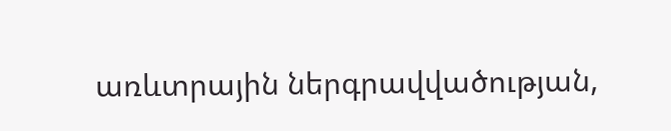առևտրային ներգրավվածության,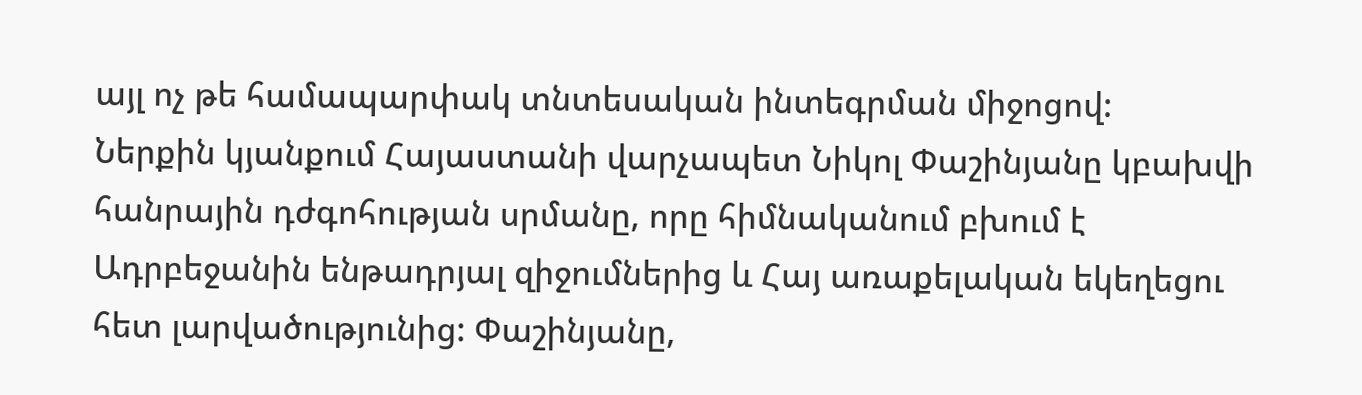այլ ոչ թե համապարփակ տնտեսական ինտեգրման միջոցով:
Ներքին կյանքում Հայաստանի վարչապետ Նիկոլ Փաշինյանը կբախվի հանրային դժգոհության սրմանը, որը հիմնականում բխում է Ադրբեջանին ենթադրյալ զիջումներից և Հայ առաքելական եկեղեցու հետ լարվածությունից: Փաշինյանը,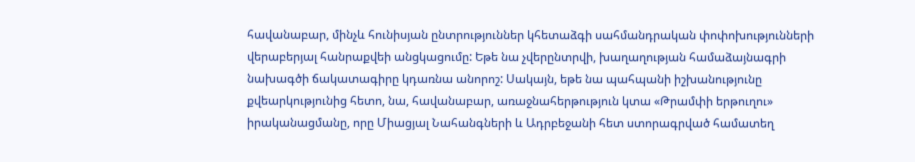հավանաբար, մինչև հունիսյան ընտրություններ կհետաձգի սահմանդրական փոփոխությունների վերաբերյալ հանրաքվեի անցկացումը: Եթե նա չվերընտրվի, խաղաղության համաձայնագրի նախագծի ճակատագիրը կդառնա անորոշ: Սակայն, եթե նա պահպանի իշխանությունը քվեարկությունից հետո, նա, հավանաբար, առաջնահերթություն կտա «Թրամփի երթուղու» իրականացմանը, որը Միացյալ Նահանգների և Ադրբեջանի հետ ստորագրված համատեղ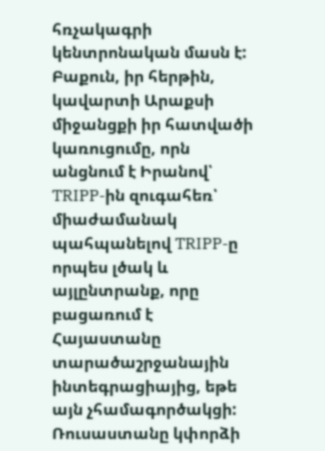հռչակագրի կենտրոնական մասն է:
Բաքուն, իր հերթին, կավարտի Արաքսի միջանցքի իր հատվածի կառուցումը, որն անցնում է Իրանով՝ TRIPP-ին զուգահեռ՝ միաժամանակ պահպանելով TRIPP-ը որպես լծակ և այլընտրանք, որը բացառում է Հայաստանը տարածաշրջանային ինտեգրացիայից, եթե այն չհամագործակցի: Ռուսաստանը կփորձի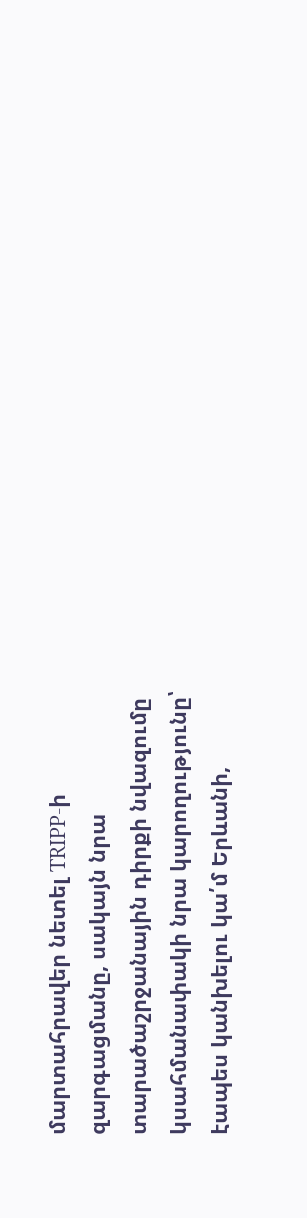մարտահրավեր նետել TRIPP-ի զարգացմանը, սակայն նրա տարածաշրջանային դիրքի նվազումը կսահմանափակի նրա կարողությունը՝ էապես կանխելու կա՛մ Երևանի,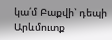կա՛մ Բաքվի՝ դեպի Արևմուտք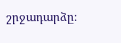շրջադարձը։